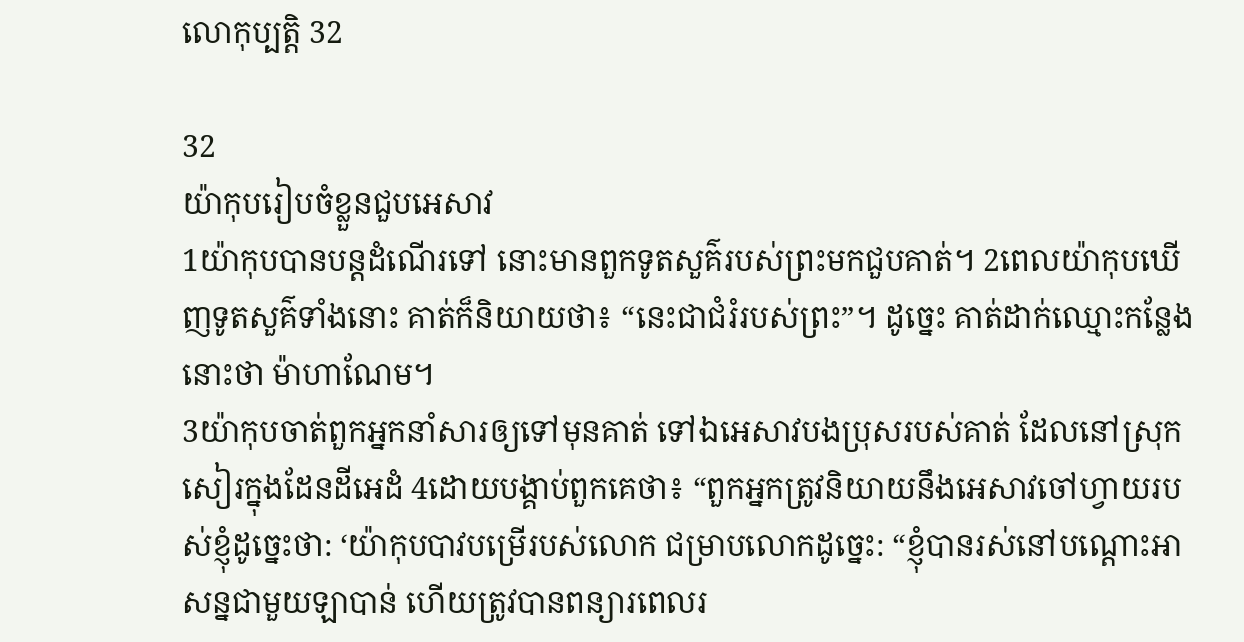លោកុប្បត្តិ 32

32
យ៉ាកុបរៀបចំខ្លួនជួបអេសាវ
1យ៉ាកុបបានបន្តដំណើរទៅ នោះមានពួកទូតសួគ៌របស់ព្រះមកជួបគាត់។ 2ពេលយ៉ាកុបឃើញទូតសួគ៌ទាំងនោះ គាត់ក៏និយាយថា៖ “នេះជាជំរំរបស់ព្រះ”។ ដូច្នេះ គាត់ដាក់ឈ្មោះកន្លែងនោះថា ម៉ាហាណែម។
3យ៉ាកុបចាត់ពួកអ្នកនាំសារឲ្យទៅមុនគាត់ ទៅឯអេសាវបងប្រុសរបស់គាត់ ដែលនៅស្រុកសៀរក្នុងដែនដីអេដំ 4ដោយបង្គាប់ពួកគេថា៖ “ពួកអ្នកត្រូវនិយាយនឹងអេសាវចៅហ្វាយរបស់ខ្ញុំដូច្នេះថា: ‘យ៉ាកុបបាវបម្រើរបស់លោក ជម្រាបលោកដូច្នេះ: “ខ្ញុំបានរស់នៅបណ្ដោះអាសន្នជាមួយឡាបាន់ ហើយត្រូវបានពន្យារពេលរ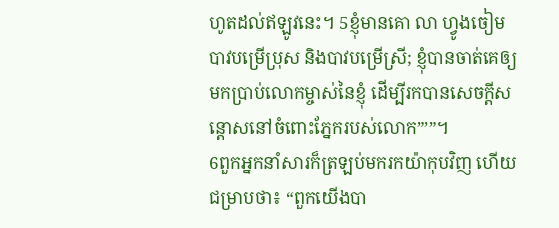ហូតដល់ឥឡូវនេះ។ 5ខ្ញុំមានគោ លា ហ្វូងចៀម បាវបម្រើប្រុស និងបាវបម្រើស្រី; ខ្ញុំបានចាត់គេឲ្យមកប្រាប់លោកម្ចាស់នៃខ្ញុំ ដើម្បីរកបានសេចក្ដីសន្ដោសនៅចំពោះភ្នែករបស់លោក”’”។
6ពួកអ្នកនាំសារក៏ត្រឡប់មករកយ៉ាកុបវិញ ហើយជម្រាបថា៖ “ពួកយើងបា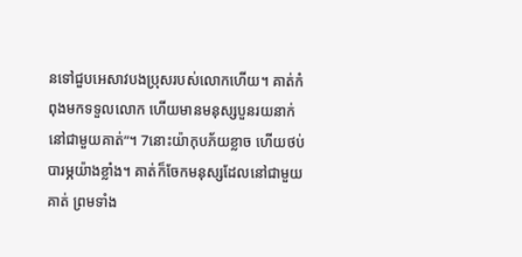នទៅជួបអេសាវបងប្រុសរបស់លោកហើយ។ គាត់កំពុងមកទទួលលោក ហើយមានមនុស្សបួនរយនាក់នៅជាមួយគាត់”។ 7នោះយ៉ាកុបភ័យខ្លាច ហើយថប់បារម្ភយ៉ាងខ្លាំង។ គាត់ក៏ចែកមនុស្សដែលនៅជាមួយគាត់ ព្រមទាំង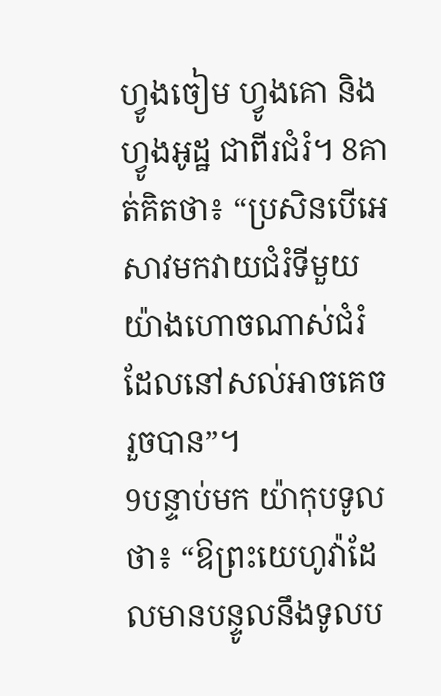ហ្វូងចៀម ហ្វូងគោ និងហ្វូងអូដ្ឋ ជាពីរជំរំ។ 8គាត់គិតថា៖ “ប្រសិនបើអេសាវមកវាយជំរំទីមួយ យ៉ាងហោចណាស់ជំរំដែលនៅសល់អាចគេចរួចបាន”។
9បន្ទាប់មក យ៉ាកុបទូលថា៖ “ឱព្រះយេហូវ៉ាដែលមានបន្ទូលនឹងទូលប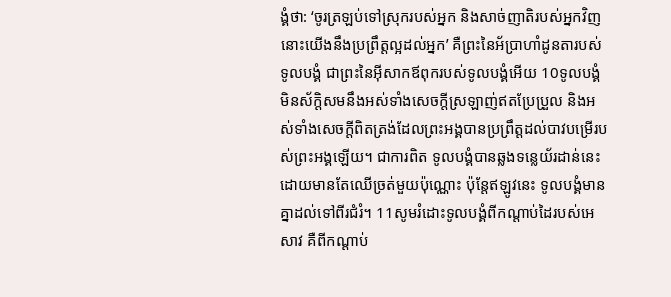ង្គំថា: ‘ចូរត្រឡប់ទៅស្រុករបស់អ្នក និងសាច់ញាតិរបស់អ្នកវិញ នោះយើងនឹងប្រព្រឹត្តល្អដល់អ្នក’ គឺព្រះនៃអ័ប្រាហាំដូនតារបស់ទូលបង្គំ ជាព្រះនៃអ៊ីសាកឪពុករបស់ទូលបង្គំអើយ 10ទូលបង្គំមិនស័ក្ដិសមនឹងអស់ទាំងសេចក្ដីស្រឡាញ់ឥតប្រែប្រួល និងអស់ទាំងសេចក្ដីពិតត្រង់ដែលព្រះអង្គបានប្រព្រឹត្តដល់បាវបម្រើរបស់ព្រះអង្គឡើយ។ ជាការពិត ទូលបង្គំបានឆ្លងទន្លេយ័រដាន់នេះដោយមានតែឈើច្រត់មួយប៉ុណ្ណោះ ប៉ុន្តែឥឡូវនេះ ទូលបង្គំមានគ្នាដល់ទៅពីរជំរំ។ 11សូមរំដោះទូលបង្គំពីកណ្ដាប់ដៃរបស់អេសាវ គឺពីកណ្ដាប់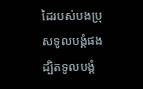ដៃរបស់បងប្រុសទូលបង្គំផង ដ្បិតទូលបង្គំ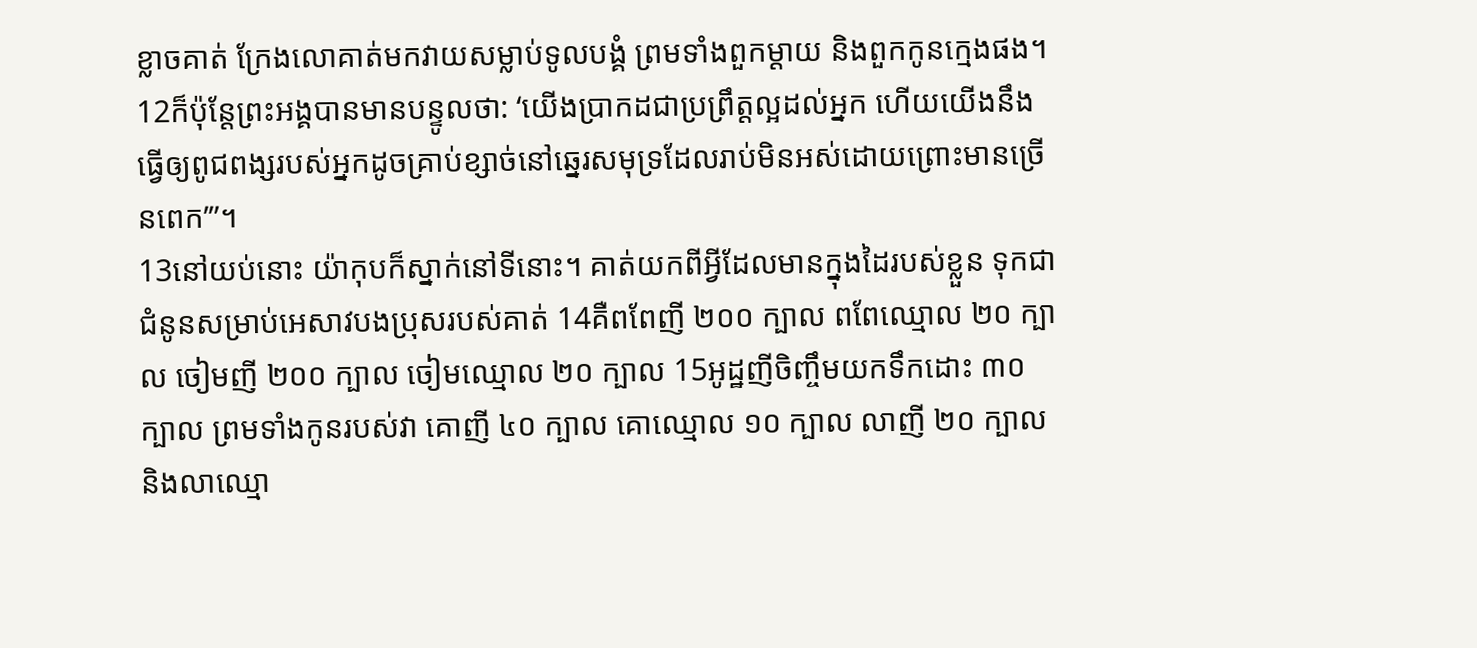ខ្លាចគាត់ ក្រែងលោគាត់មកវាយសម្លាប់ទូលបង្គំ ព្រមទាំងពួកម្ដាយ និងពួកកូនក្មេងផង។ 12ក៏ប៉ុន្ដែព្រះអង្គបានមានបន្ទូលថា: ‘យើងប្រាកដជាប្រព្រឹត្តល្អដល់អ្នក ហើយយើងនឹងធ្វើឲ្យពូជពង្សរបស់អ្នកដូចគ្រាប់ខ្សាច់នៅឆ្នេរសមុទ្រដែលរាប់មិនអស់ដោយព្រោះមានច្រើនពេក’”។
13នៅយប់នោះ យ៉ាកុបក៏ស្នាក់នៅទីនោះ។ គាត់យកពីអ្វីដែលមានក្នុងដៃរបស់ខ្លួន ទុកជាជំនូនសម្រាប់អេសាវបងប្រុសរបស់គាត់ 14គឺពពែញី ២០០ ក្បាល ពពែឈ្មោល ២០ ក្បាល ចៀមញី ២០០ ក្បាល ចៀមឈ្មោល ២០ ក្បាល 15អូដ្ឋញីចិញ្ចឹមយកទឹកដោះ ៣០ ក្បាល ព្រមទាំងកូនរបស់វា គោញី ៤០ ក្បាល គោឈ្មោល ១០ ក្បាល លាញី ២០ ក្បាល និងលាឈ្មោ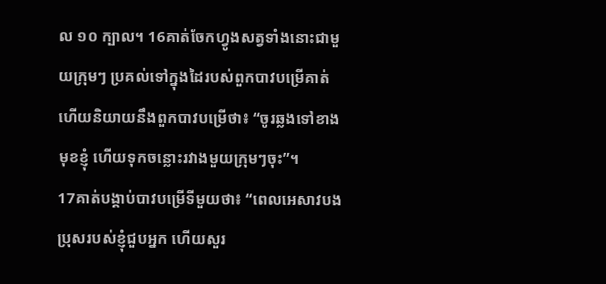ល ១០ ក្បាល។ 16គាត់ចែកហ្វូងសត្វទាំងនោះជាមួយក្រុមៗ ប្រគល់ទៅក្នុងដៃរបស់ពួកបាវបម្រើគាត់ ហើយនិយាយនឹងពួកបាវបម្រើថា៖ “ចូរឆ្លងទៅខាងមុខខ្ញុំ ហើយទុកចន្លោះរវាងមួយក្រុមៗចុះ”។
17គាត់បង្គាប់បាវបម្រើទីមួយថា៖ “ពេលអេសាវបងប្រុសរបស់ខ្ញុំជួបអ្នក ហើយសួរ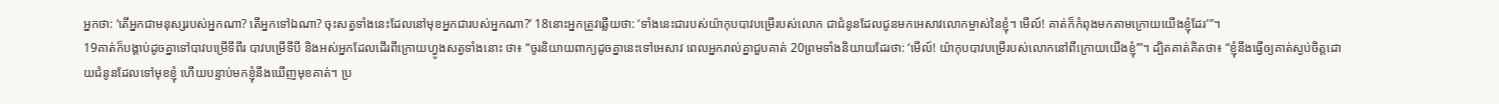អ្នកថា: ‘តើអ្នកជាមនុស្សរបស់អ្នកណា? តើអ្នកទៅឯណា? ចុះសត្វទាំងនេះដែលនៅមុខអ្នកជារបស់អ្នកណា?’ 18នោះអ្នកត្រូវឆ្លើយថា: ‘ទាំងនេះជារបស់យ៉ាកុបបាវបម្រើរបស់លោក ជាជំនូនដែលជូនមកអេសាវលោកម្ចាស់នៃខ្ញុំ។ មើល៍! គាត់ក៏កំពុងមកតាមក្រោយយើងខ្ញុំដែរ’”។
19គាត់ក៏បង្គាប់ដូចគ្នាទៅបាវបម្រើទីពីរ បាវបម្រើទីបី និងអស់អ្នកដែលដើរពីក្រោយហ្វូងសត្វទាំងនោះ ថា៖ “ចូរនិយាយពាក្យដូចគ្នានេះទៅអេសាវ ពេលអ្នករាល់គ្នាជួបគាត់ 20ព្រមទាំងនិយាយដែរថា: ‘មើល៍! យ៉ាកុបបាវបម្រើរបស់លោកនៅពីក្រោយយើងខ្ញុំ’”។ ដ្បិតគាត់គិតថា៖ “ខ្ញុំនឹងធ្វើឲ្យគាត់ស្ងប់ចិត្តដោយជំនូនដែលទៅមុខខ្ញុំ ហើយបន្ទាប់មកខ្ញុំនឹងឃើញមុខគាត់។ ប្រ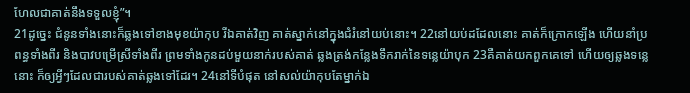ហែលជាគាត់នឹងទទួលខ្ញុំ”។
21ដូច្នេះ ជំនូនទាំងនោះក៏ឆ្លងទៅខាងមុខយ៉ាកុប រីឯគាត់វិញ គាត់ស្នាក់នៅក្នុងជំរំនៅយប់នោះ។ 22នៅយប់ដដែលនោះ គាត់ក៏ក្រោកឡើង ហើយនាំប្រពន្ធទាំងពីរ និងបាវបម្រើស្រីទាំងពីរ ព្រមទាំងកូនដប់មួយនាក់របស់គាត់ ឆ្លងត្រង់កន្លែងទឹករាក់នៃទន្លេយ៉ាបុក 23គឺគាត់យកពួកគេទៅ ហើយឲ្យឆ្លងទន្លេនោះ ក៏ឲ្យអ្វីៗដែលជារបស់គាត់ឆ្លងទៅដែរ។ 24នៅទីបំផុត នៅសល់យ៉ាកុបតែម្នាក់ឯ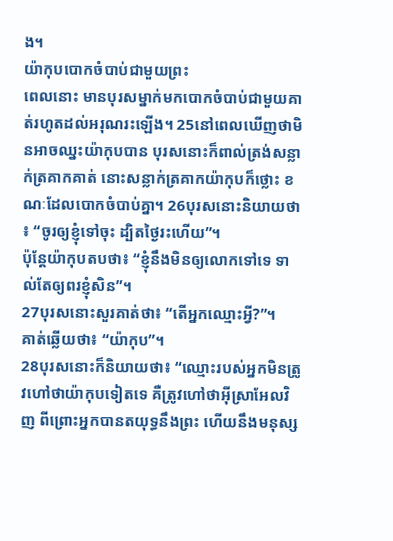ង។
យ៉ាកុបបោកចំបាប់ជាមួយព្រះ
ពេលនោះ មានបុរសម្នាក់មកបោកចំបាប់ជាមួយគាត់រហូតដល់អរុណរះឡើង។ 25នៅពេលឃើញថាមិនអាចឈ្នះយ៉ាកុបបាន បុរសនោះក៏ពាល់ត្រង់សន្លាក់ត្រគាកគាត់ នោះសន្លាក់ត្រគាកយ៉ាកុបក៏ថ្លោះ ខណៈដែលបោកចំបាប់គ្នា។ 26បុរសនោះនិយាយថា៖ “ចូរឲ្យខ្ញុំទៅចុះ ដ្បិតថ្ងៃរះហើយ”។
ប៉ុន្តែយ៉ាកុបតបថា៖ “ខ្ញុំនឹងមិនឲ្យលោកទៅទេ ទាល់តែឲ្យពរខ្ញុំសិន”។
27បុរសនោះសួរគាត់ថា៖ “តើអ្នកឈ្មោះអ្វី?”។
គាត់ឆ្លើយថា៖ “យ៉ាកុប”។
28បុរសនោះក៏និយាយថា៖ “ឈ្មោះរបស់អ្នកមិនត្រូវហៅថាយ៉ាកុបទៀតទេ គឺត្រូវហៅថាអ៊ីស្រាអែលវិញ ពីព្រោះអ្នកបានតយុទ្ធនឹងព្រះ ហើយនឹងមនុស្ស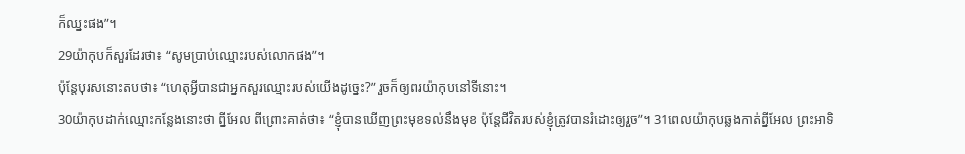ក៏ឈ្នះផង”។
29យ៉ាកុបក៏សួរដែរថា៖ “សូមប្រាប់ឈ្មោះរបស់លោកផង”។
ប៉ុន្តែបុរសនោះតបថា៖ “ហេតុអ្វីបានជាអ្នកសួរឈ្មោះរបស់យើងដូច្នេះ?” រួចក៏ឲ្យពរយ៉ាកុបនៅទីនោះ។
30យ៉ាកុបដាក់ឈ្មោះកន្លែងនោះថា ព្នីអែល ពីព្រោះគាត់ថា៖ “ខ្ញុំបានឃើញព្រះមុខទល់នឹងមុខ ប៉ុន្តែជីវិតរបស់ខ្ញុំត្រូវបានរំដោះឲ្យរួច”។ 31ពេលយ៉ាកុបឆ្លងកាត់ព្នីអែល ព្រះអាទិ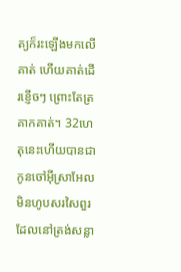ត្យក៏រះឡើងមកលើគាត់ ហើយគាត់ដើរខ្ញើចៗ ព្រោះតែត្រគាកគាត់។ 32ហេតុនេះហើយបានជាកូនចៅអ៊ីស្រាអែលមិនហូបសរសៃពួរដែលនៅត្រង់សន្លា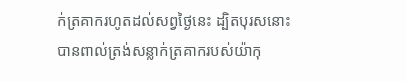ក់ត្រគាករហូតដល់សព្វថ្ងៃនេះ ដ្បិតបុរសនោះបានពាល់ត្រង់សន្លាក់ត្រគាករបស់យ៉ាកុ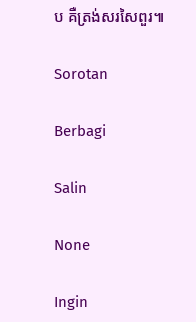ប គឺត្រង់សរសៃពួរ៕

Sorotan

Berbagi

Salin

None

Ingin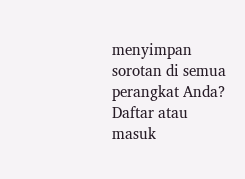menyimpan sorotan di semua perangkat Anda? Daftar atau masuk